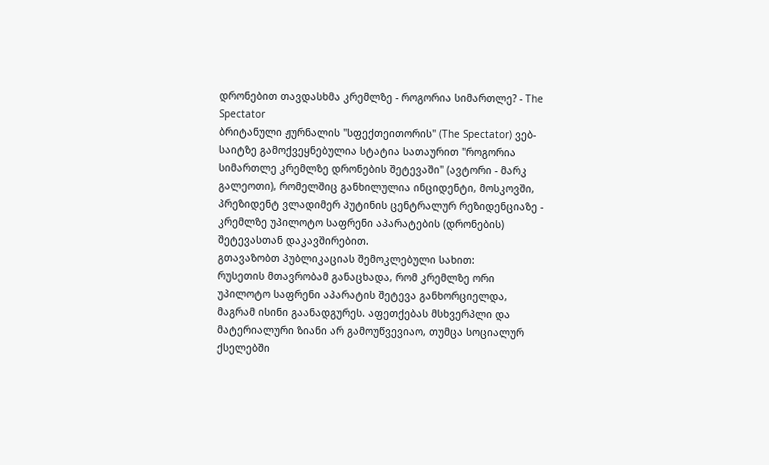დრონებით თავდასხმა კრემლზე - როგორია სიმართლე? - The Spectator
ბრიტანული ჟურნალის "სფექთეითორის" (The Spectator) ვებ-საიტზე გამოქვეყნებულია სტატია სათაურით "როგორია სიმართლე კრემლზე დრონების შეტევაში" (ავტორი - მარკ გალეოთი), რომელშიც განხილულია ინციდენტი, მოსკოვში, პრეზიდენტ ვლადიმერ პუტინის ცენტრალურ რეზიდენციაზე - კრემლზე უპილოტო საფრენი აპარატების (დრონების) შეტევასთან დაკავშირებით.
გთავაზობთ პუბლიკაციას შემოკლებული სახით:
რუსეთის მთავრობამ განაცხადა, რომ კრემლზე ორი უპილოტო საფრენი აპარატის შეტევა განხორციელდა, მაგრამ ისინი გაანადგურეს. აფეთქებას მსხვერპლი და მატერიალური ზიანი არ გამოუწვევიაო, თუმცა სოციალურ ქსელებში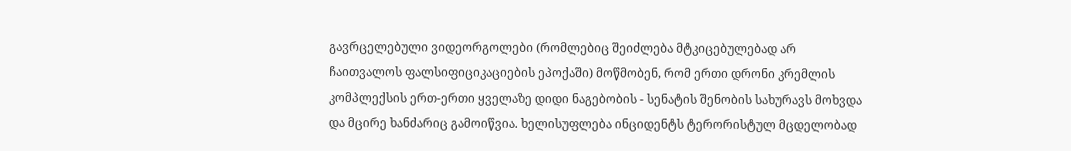გავრცელებული ვიდეორგოლები (რომლებიც შეიძლება მტკიცებულებად არ ჩაითვალოს ფალსიფიციკაციების ეპოქაში) მოწმობენ, რომ ერთი დრონი კრემლის კომპლექსის ერთ-ერთი ყველაზე დიდი ნაგებობის - სენატის შენობის სახურავს მოხვდა და მცირე ხანძარიც გამოიწვია. ხელისუფლება ინციდენტს ტერორისტულ მცდელობად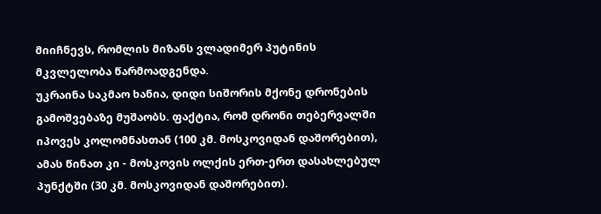მიიჩნევს, რომლის მიზანს ვლადიმერ პუტინის მკვლელობა წარმოადგენდა.
უკრაინა საკმაო ხანია, დიდი სიშორის მქონე დრონების გამოშვებაზე მუშაობს. ფაქტია, რომ დრონი თებერვალში იპოვეს კოლომნასთან (100 კმ. მოსკოვიდან დაშორებით), ამას წინათ კი - მოსკოვის ოლქის ერთ-ერთ დასახლებულ პუნქტში (30 კმ. მოსკოვიდან დაშორებით).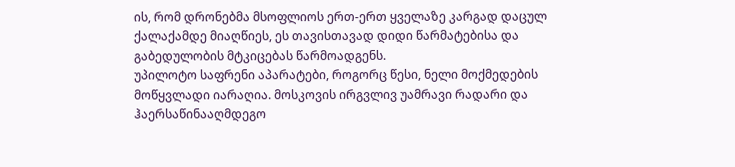ის, რომ დრონებმა მსოფლიოს ერთ-ერთ ყველაზე კარგად დაცულ ქალაქამდე მიაღწიეს, ეს თავისთავად დიდი წარმატებისა და გაბედულობის მტკიცებას წარმოადგენს.
უპილოტო საფრენი აპარატები, როგორც წესი, ნელი მოქმედების მოწყვლადი იარაღია. მოსკოვის ირგვლივ უამრავი რადარი და ჰაერსაწინააღმდეგო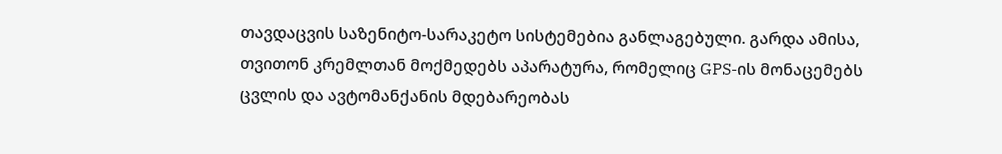თავდაცვის საზენიტო-სარაკეტო სისტემებია განლაგებული. გარდა ამისა, თვითონ კრემლთან მოქმედებს აპარატურა, რომელიც GPS-ის მონაცემებს ცვლის და ავტომანქანის მდებარეობას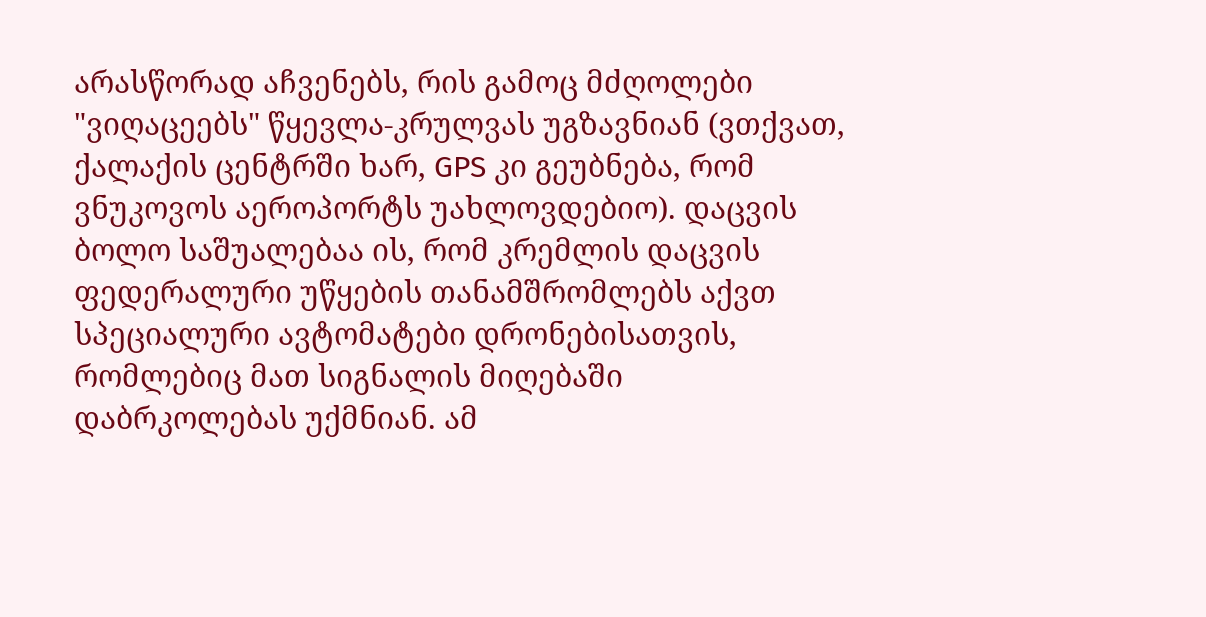არასწორად აჩვენებს, რის გამოც მძღოლები "ვიღაცეებს" წყევლა-კრულვას უგზავნიან (ვთქვათ, ქალაქის ცენტრში ხარ, GPS კი გეუბნება, რომ ვნუკოვოს აეროპორტს უახლოვდებიო). დაცვის ბოლო საშუალებაა ის, რომ კრემლის დაცვის ფედერალური უწყების თანამშრომლებს აქვთ სპეციალური ავტომატები დრონებისათვის, რომლებიც მათ სიგნალის მიღებაში დაბრკოლებას უქმნიან. ამ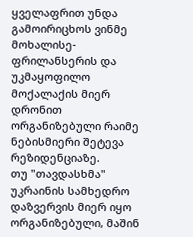ყველაფრით უნდა გამოირიცხოს ვინმე მოხალისე-ფრილანსერის და უკმაყოფილო მოქალაქის მიერ დრონით ორგანიზებული რაიმე ნებისმიერი შეტევა რეზიდენციაზე.
თუ "თავდასხმა" უკრაინის სამხედრო დაზვერვის მიერ იყო ორგანიზებული, მაშინ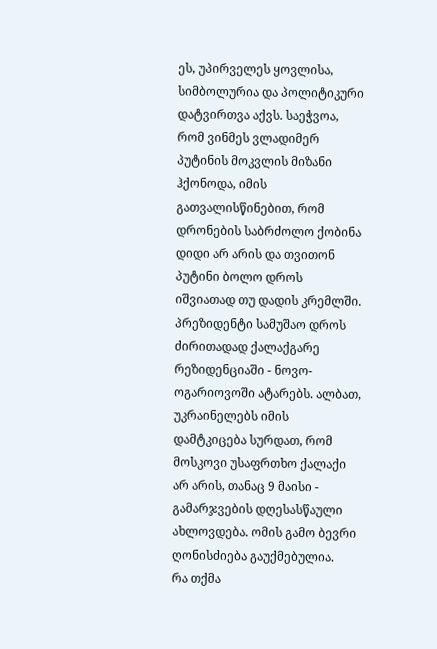ეს, უპირველეს ყოვლისა, სიმბოლურია და პოლიტიკური დატვირთვა აქვს. საეჭვოა, რომ ვინმეს ვლადიმერ პუტინის მოკვლის მიზანი ჰქონოდა, იმის გათვალისწინებით, რომ დრონების საბრძოლო ქობინა დიდი არ არის და თვითონ პუტინი ბოლო დროს იშვიათად თუ დადის კრემლში. პრეზიდენტი სამუშაო დროს ძირითადად ქალაქგარე რეზიდენციაში - ნოვო-ოგარიოვოში ატარებს. ალბათ, უკრაინელებს იმის დამტკიცება სურდათ, რომ მოსკოვი უსაფრთხო ქალაქი არ არის, თანაც 9 მაისი - გამარჯვების დღესასწაული ახლოვდება. ომის გამო ბევრი ღონისძიება გაუქმებულია.
რა თქმა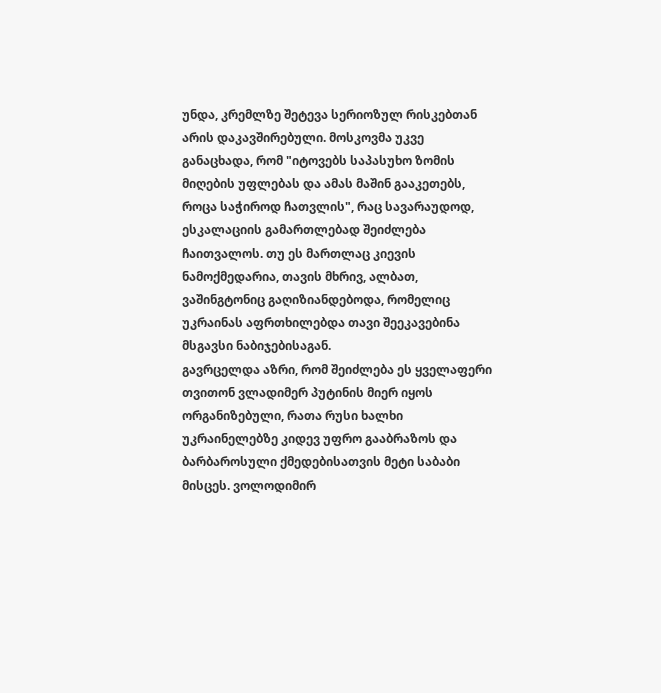უნდა, კრემლზე შეტევა სერიოზულ რისკებთან არის დაკავშირებული. მოსკოვმა უკვე განაცხადა, რომ "იტოვებს საპასუხო ზომის მიღების უფლებას და ამას მაშინ გააკეთებს, როცა საჭიროდ ჩათვლის", რაც სავარაუდოდ, ესკალაციის გამართლებად შეიძლება ჩაითვალოს. თუ ეს მართლაც კიევის ნამოქმედარია, თავის მხრივ, ალბათ, ვაშინგტონიც გაღიზიანდებოდა, რომელიც უკრაინას აფრთხილებდა თავი შეეკავებინა მსგავსი ნაბიჯებისაგან.
გავრცელდა აზრი, რომ შეიძლება ეს ყველაფერი თვითონ ვლადიმერ პუტინის მიერ იყოს ორგანიზებული, რათა რუსი ხალხი უკრაინელებზე კიდევ უფრო გააბრაზოს და ბარბაროსული ქმედებისათვის მეტი საბაბი მისცეს. ვოლოდიმირ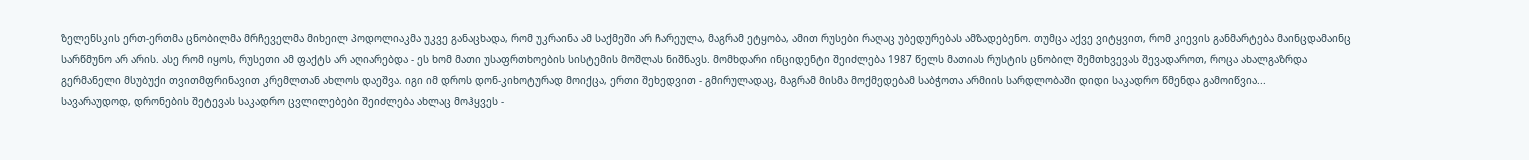ზელენსკის ერთ-ერთმა ცნობილმა მრჩეველმა მიხეილ პოდოლიაკმა უკვე განაცხადა, რომ უკრაინა ამ საქმეში არ ჩარეულა, მაგრამ ეტყობა, ამით რუსები რაღაც უბედურებას ამზადებენო. თუმცა აქვე ვიტყვით, რომ კიევის განმარტება მაინცდამაინც სარწმუნო არ არის. ასე რომ იყოს, რუსეთი ამ ფაქტს არ აღიარებდა - ეს ხომ მათი უსაფრთხოების სისტემის მოშლას ნიშნავს. მომხდარი ინციდენტი შეიძლება 1987 წელს მათიას რუსტის ცნობილ შემთხვევას შევადაროთ, როცა ახალგაზრდა გერმანელი მსუბუქი თვითმფრინავით კრემლთან ახლოს დაეშვა. იგი იმ დროს დონ-კიხოტურად მოიქცა, ერთი შეხედვით - გმირულადაც, მაგრამ მისმა მოქმედებამ საბჭოთა არმიის სარდლობაში დიდი საკადრო წმენდა გამოიწვია...
სავარაუდოდ, დრონების შეტევას საკადრო ცვლილებები შეიძლება ახლაც მოჰყვეს -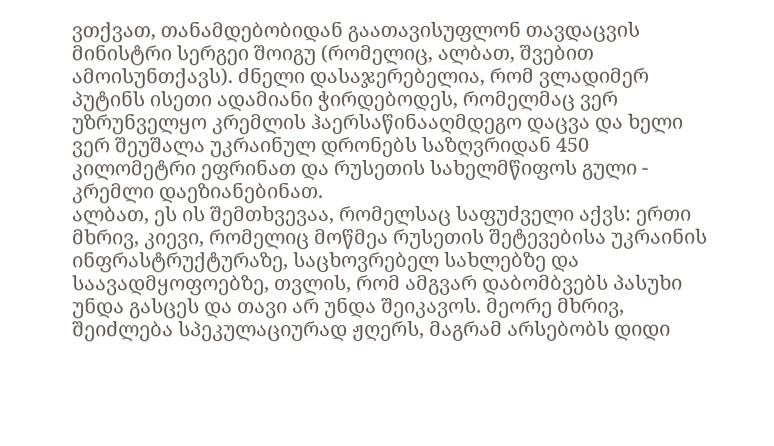ვთქვათ, თანამდებობიდან გაათავისუფლონ თავდაცვის მინისტრი სერგეი შოიგუ (რომელიც, ალბათ, შვებით ამოისუნთქავს). ძნელი დასაჯერებელია, რომ ვლადიმერ პუტინს ისეთი ადამიანი ჭირდებოდეს, რომელმაც ვერ უზრუნველყო კრემლის ჰაერსაწინააღმდეგო დაცვა და ხელი ვერ შეუშალა უკრაინულ დრონებს საზღვრიდან 450 კილომეტრი ეფრინათ და რუსეთის სახელმწიფოს გული - კრემლი დაეზიანებინათ.
ალბათ, ეს ის შემთხვევაა, რომელსაც საფუძველი აქვს: ერთი მხრივ, კიევი, რომელიც მოწმეა რუსეთის შეტევებისა უკრაინის ინფრასტრუქტურაზე, საცხოვრებელ სახლებზე და საავადმყოფოებზე, თვლის, რომ ამგვარ დაბომბვებს პასუხი უნდა გასცეს და თავი არ უნდა შეიკავოს. მეორე მხრივ, შეიძლება სპეკულაციურად ჟღერს, მაგრამ არსებობს დიდი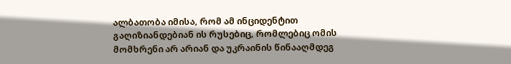ალბათობა იმისა, რომ ამ ინციდენტით გაღიზიანდებიან ის რუსებიც, რომლებიც ომის მომხრენი არ არიან და უკრაინის წინააღმდეგ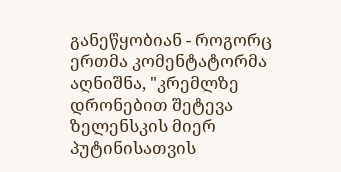განეწყობიან - როგორც ერთმა კომენტატორმა აღნიშნა, "კრემლზე დრონებით შეტევა ზელენსკის მიერ პუტინისათვის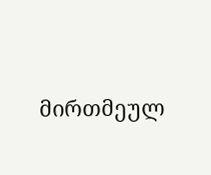მირთმეულ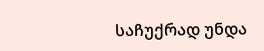საჩუქრად უნდა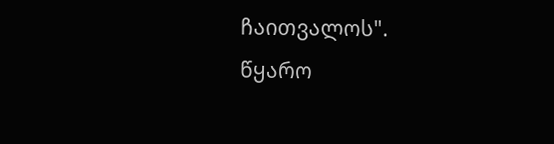ჩაითვალოს". წყარო